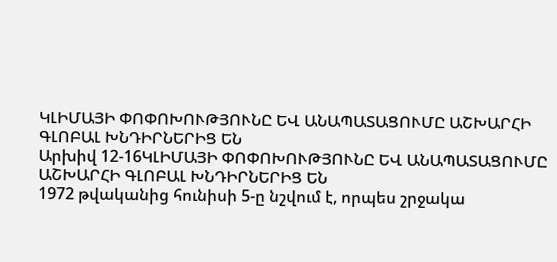ԿԼԻՄԱՅԻ ՓՈՓՈԽՈՒԹՅՈՒՆԸ ԵՎ ԱՆԱՊԱՏԱՑՈՒՄԸ ԱՇԽԱՐՀԻ ԳԼՈԲԱԼ ԽՆԴԻՐՆԵՐԻՑ ԵՆ
Արխիվ 12-16ԿԼԻՄԱՅԻ ՓՈՓՈԽՈՒԹՅՈՒՆԸ ԵՎ ԱՆԱՊԱՏԱՑՈՒՄԸ ԱՇԽԱՐՀԻ ԳԼՈԲԱԼ ԽՆԴԻՐՆԵՐԻՑ ԵՆ
1972 թվականից հունիսի 5-ը նշվում է, որպես շրջակա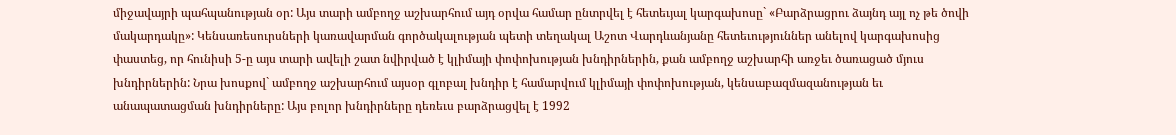միջավայրի պահպանության օր: Այս տարի ամբողջ աշխարհում այդ օրվա համար ընտրվել է հետեւյալ կարգախոսը` «Բարձրացրու ձայնդ այլ ոչ թե ծովի մակարդակը»: Կենսառեսուրսների կառավարման գործակալության պետի տեղակալ Աշոտ Վարդևանյանը հետեւություններ անելով կարգախոսից փաստեց, որ հունիսի 5-ը այս տարի ավելի շատ նվիրված է կլիմայի փոփոխության խնդիրներին, քան ամբողջ աշխարհի առջեւ ծառացած մյուս խնդիրներին: Նրա խոսքով` ամբողջ աշխարհում այսօր գլոբալ խնդիր է համարվում կլիմայի փոփոխության, կենսաբազմազանության եւ անապատացման խնդիրները: Այս բոլոր խնդիրները դեռեւս բարձրացվել է 1992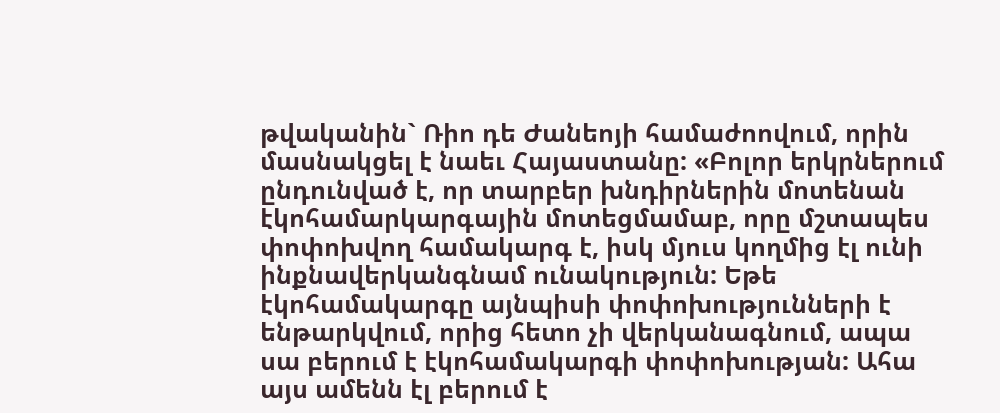թվականին` Ռիո դե Ժանեոյի համաժոովում, որին մասնակցել է նաեւ Հայաստանը: «Բոլոր երկրներում ընդունված է, որ տարբեր խնդիրներին մոտենան էկոհամարկարգային մոտեցմամաբ, որը մշտապես փոփոխվող համակարգ է, իսկ մյուս կողմից էլ ունի ինքնավերկանգնամ ունակություն: Եթե էկոհամակարգը այնպիսի փոփոխությունների է ենթարկվում, որից հետո չի վերկանագնում, ապա սա բերում է էկոհամակարգի փոփոխության: Ահա այս ամենն էլ բերում է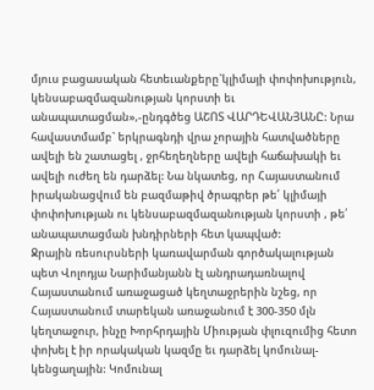մյուս բացասական հետեւանքերը`կլիմայի փոփոխություն, կենսաբազմազանության կորստի եւ անապատացման»,-ընդգծեց ԱՇՈՏ ՎԱՐԴԵՎԱՆՅԱՆԸ: Նրա հավաստմամբ` երկրագնդի վրա չորային հատվածները ավելի են շատացել , ջրհեղեղները ավելի հաճախակի եւ ավելի ուժեղ են դարձել: Նա նկատեց, որ Հայաստանում իրականացվում են բազմաթիվ ծրագրեր թե՛ կլիմայի փոփոխության ու կենսաբազմազանության կորստի , թե՛ անապատացման խնդիրների հետ կապված:
Ջրային ռեսուրսների կառավարման գործակալության պետ Վոլոդյա Նարիմանյանն էլ անդրադառնալով Հայաստանում առաջացած կեղտաջրերին նշեց, որ Հայաստանում տարեկան առաջանում է 300-350 մլն կեղտաջուր, ինչը Խորհրդային Միության փլուզումից հետո փոխել է իր որակական կազմը եւ դարձել կոմունալ-կենցաղային: Կոմունալ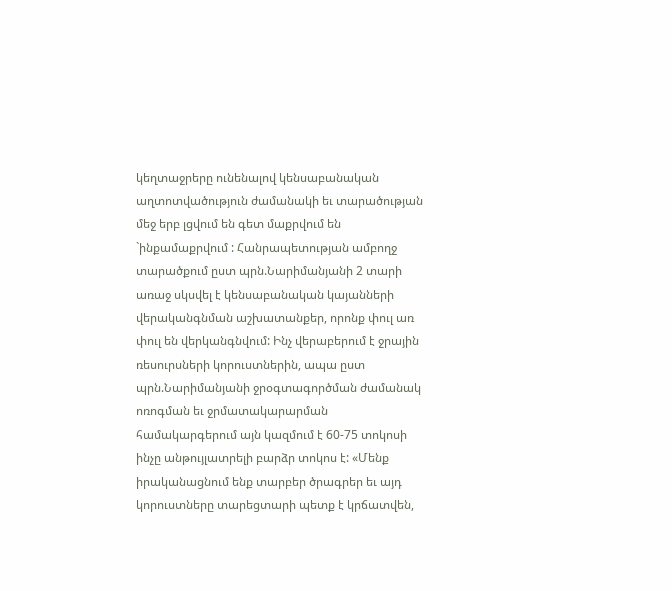կեղտաջրերը ունենալով կենսաբանական աղտոտվածություն ժամանակի եւ տարածության մեջ երբ լցվում են գետ մաքրվում են `ինքամաքրվում : Հանրապետության ամբողջ տարածքում ըստ պրն.Նարիմանյանի 2 տարի առաջ սկսվել է կենսաբանական կայանների վերականգնման աշխատանքեր, որոնք փուլ առ փուլ են վերկանգնվում: Ինչ վերաբերում է ջրային ռեսուրսների կորուստներին, ապա ըստ պրն.Նարիմանյանի ջրօգտագործման ժամանակ ոռոգման եւ ջրմատակարարման համակարգերում այն կազմում է 60-75 տոկոսի ինչը անթույլատրելի բարձր տոկոս է: «Մենք իրականացնում ենք տարբեր ծրագրեր եւ այդ կորուստները տարեցտարի պետք է կրճատվեն,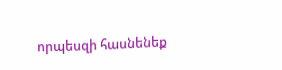որպեսզի հասնենեք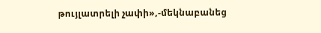թույլատրելի չափի»,-մեկնաբանեց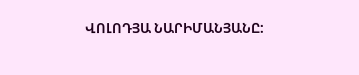ՎՈԼՈԴՅԱ ՆԱՐԻՄԱՆՅԱՆԸ: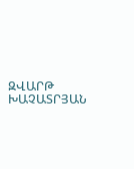ԶՎԱՐԹ ԽԱՉԱՏՐՅԱՆ